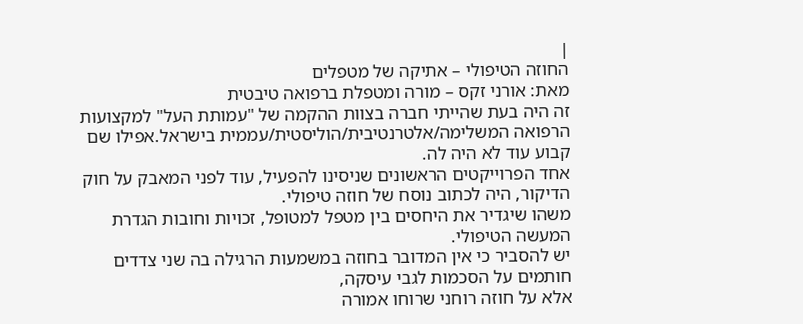|
החוזה הטיפולי – אתיקה של מטפלים
מאת: אורני זקס – מורה ומטפלת ברפואה טיבטית
זה היה בעת שהייתי חברה בצוות ההקמה של "עמותת העל" למקצועות הרפואה המשלימה/אלטרנטיבית/הוליסטית/עממית בישראל.אפילו שם קבוע עוד לא היה לה.
אחד הפרוייקטים הראשונים שניסינו להפעיל, עוד לפני המאבק על חוק הדיקור, היה לכתוב נוסח של חוזה טיפולי.
משהו שיגדיר את היחסים בין מטפל למטופל, זכויות וחובות הגדרת המעשה הטיפולי.
יש להסביר כי אין המדובר בחוזה במשמעות הרגילה בה שני צדדים חותמים על הסכמות לגבי עיסקה,
אלא על חוזה רוחני שרוחו אמורה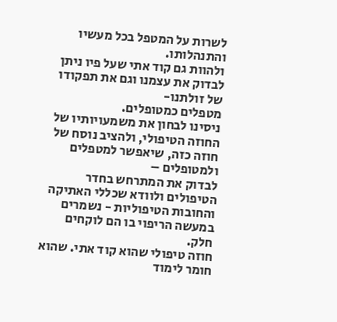לשרות על המטפל בכל מעשיו והתנהלותו.
ולהוות גם קוד אתי שעל פיו ניתן לבדוק את עצמנו וגם את תפקודו של זולתנו-
מטפלים כמטופלים.
ניסינו לבחון את משמעויותיו של החוזה הטיפולי, ולהציב נוסח של חוזה כזה, שיאפשר למטפלים ולמטופלים –
לבדוק את המתרחש בחדר הטיפולים ולוודא שכללי האתיקה והחובות הטיפוליות - נשמרים במעשה הריפוי בו הם לוקחים חלק.
חוזה טיפולי שהוא קוד אתי. שהוא חומר לימוד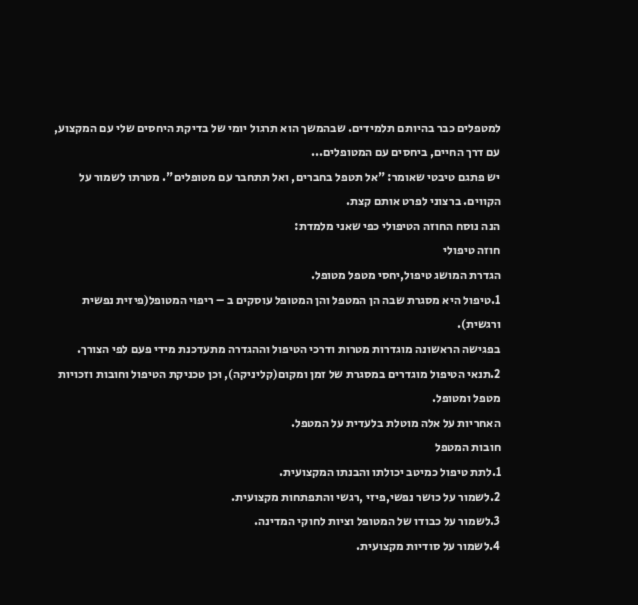למטפלים כבר בהיותם תלמידים. שבהמשך הוא תרגול יומי של בדיקת היחסים שלי עם המקצוע,
עם דרך החיים, ביחסים עם המטופלים...
יש פתגם טיבטי שאומר: "אל תטפל בחברים, ואל תתחבר עם מטופלים". מטרתו לשמור על הקווים. ברצוני לפרט אותם קצת.
הנה נוסח החוזה הטיפולי כפי שאני מלמדת:
חוזה טיפולי
הגדרת המושג טיפול,יחסי מטפל מטופל.
1.טיפול היא מסגרת שבה הן המטפל והן המטופל עוסקים ב – ריפוי המטופל(פיזית נפשית ורגשית).
בפגישה הראשונה מוגדרות מטרות ודרכי הטיפול וההגדרה מתעדכנת מידי פעם לפי הצורך.
2.תנאי הטיפול מוגדרים במסגרת של זמן ומקום(קליניקה), וכן טכניקת הטיפול וחובות וזכויות מטפל ומטופל.
האחריות על אלה מוטלת בלעדית על המטפל.
חובות המטפל
1.לתת טיפול כמיטב יכולתו והבנתו המקצועית.
2.לשמור על כושר נפשי,פיזי ,רגשי והתפתחות מקצועית.
3.לשמור על כבודו של המטופל וציות לחוקי המדינה.
4.לשמור על סודיות מקצועית.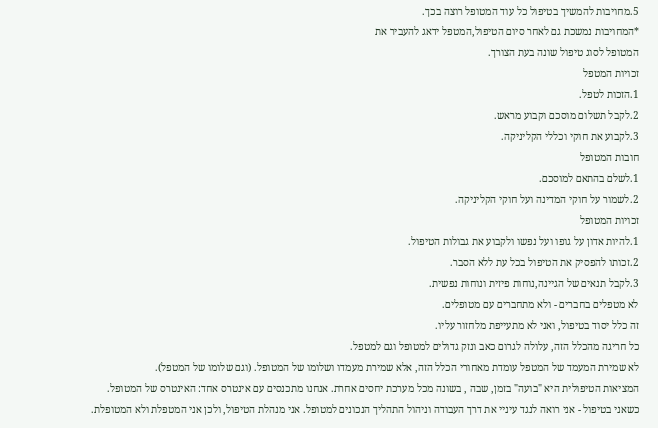5.מחויבות להמשיך בטיפול כל עוד המטופל רוצה בכך.
*המחויבות נמשכת גם לאחר סיום הטיפול,המטפל ידאג להעביר את
המטופל לסוג טיפול שונה בעת הצורך.
זכויות המטפל
1.הזכות לטפל.
2.לקבל תשלום מוסכם וקבוע מראש.
3.לקבוע את חוקי וכללי הקליניקה.
חובות המטופל
1.לשלם בהתאם למוסכם.
2.לשמור על חוקי המדינה ועל חוקי הקליניקה.
זכויות המטופל
1.להיות אדון על גופו ועל נפשו ולקבוע את גבולות הטיפול.
2.זכותו להפסיק את הטיפול בכל עת ללא הסבר.
3.לקבל תנאים של הגיינה,נוחות פיזית ונוחות נפשית.
לא מטפלים בחברים - ולא מתחברים עם מטופלים.
זה כלל יסוד בטיפול, ואני לא מתעייפת מלחזור עליו.
כל חריגה מהכלל הזה, עלולה לגרום כאב ונזק גדולים למטופל וגם למטפל.
לא שמירת המעמד של המטפל עומדת מאחורי הכלל הזה, אלא שמירת מעמדו ושלומו של המטופל. (וגם שלומו של המטפל).
המציאות הטיפולית היא "בועה" בזמן, שבה , בשונה מכל מערכת יחסים אחרת. אנחנו מתכנסים עם אינטרס אחד: האינטרס של המטופל.
כשאני בטיפול - אני רואה לנגד עיניי את דרך העבודה וניהול התהליך הנכונים למטופל. אני מנהלת הטיפול, ולכן אני המטפלת ולא המטופלת.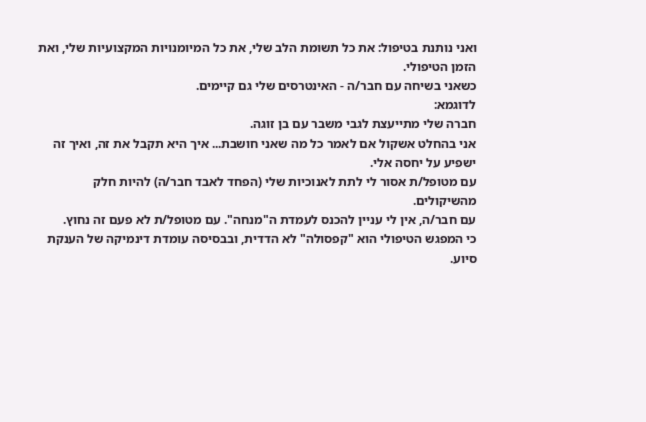ואני נותנת בטיפול: את כל תשומת הלב שלי, את כל המיומנויות המקצועיות שלי, ואת הזמן הטיפולי.
כשאני בשיחה עם חבר/ה - האינטרסים שלי גם קיימים.
לדוגמא:
חברה שלי מתייעצת לגבי משבר עם בן זוגה.
אני בהחלט אשקול אם לאמר כל מה שאני חושבת... איך היא תקבל את זה, ואיך זה ישפיע על יחסה אלי.
עם מטופל/ת אסור לי לתת לאנוכיות שלי (הפחד לאבד חבר/ה) להיות חלק מהשיקולים.
עם חבר/ה, אין לי עניין להכנס לעמדת ה"מנחה". עם מטופל/ת לא פעם זה נחוץ.
כי המפגש הטיפולי הוא "קפסולה" לא הדדית, ובבסיסה עומדת דינמיקה של הענקת סיוע.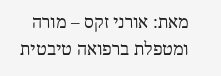מאת: אורני זקס – מורה ומטפלת ברפואה טיבטית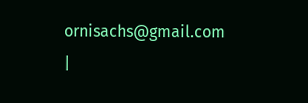ornisachs@gmail.com
|